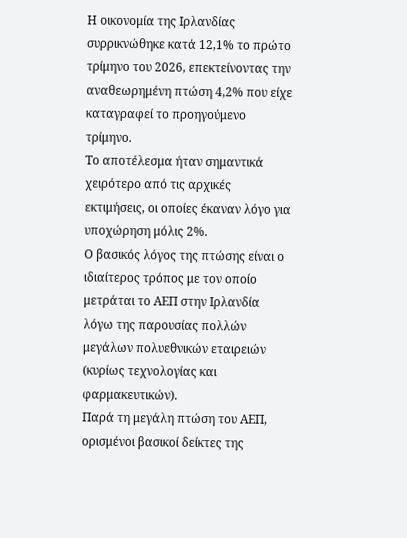Η οικονομία της Ιρλανδίας συρρικνώθηκε κατά 12,1% το πρώτο τρίμηνο του 2026, επεκτείνοντας την αναθεωρημένη πτώση 4,2% που είχε καταγραφεί το προηγούμενο τρίμηνο.
Το αποτέλεσμα ήταν σημαντικά χειρότερο από τις αρχικές εκτιμήσεις, οι οποίες έκαναν λόγο για υποχώρηση μόλις 2%.
Ο βασικός λόγος της πτώσης είναι ο ιδιαίτερος τρόπος με τον οποίο μετράται το ΑΕΠ στην Ιρλανδία λόγω της παρουσίας πολλών μεγάλων πολυεθνικών εταιρειών (κυρίως τεχνολογίας και φαρμακευτικών).
Παρά τη μεγάλη πτώση του ΑΕΠ, ορισμένοι βασικοί δείκτες της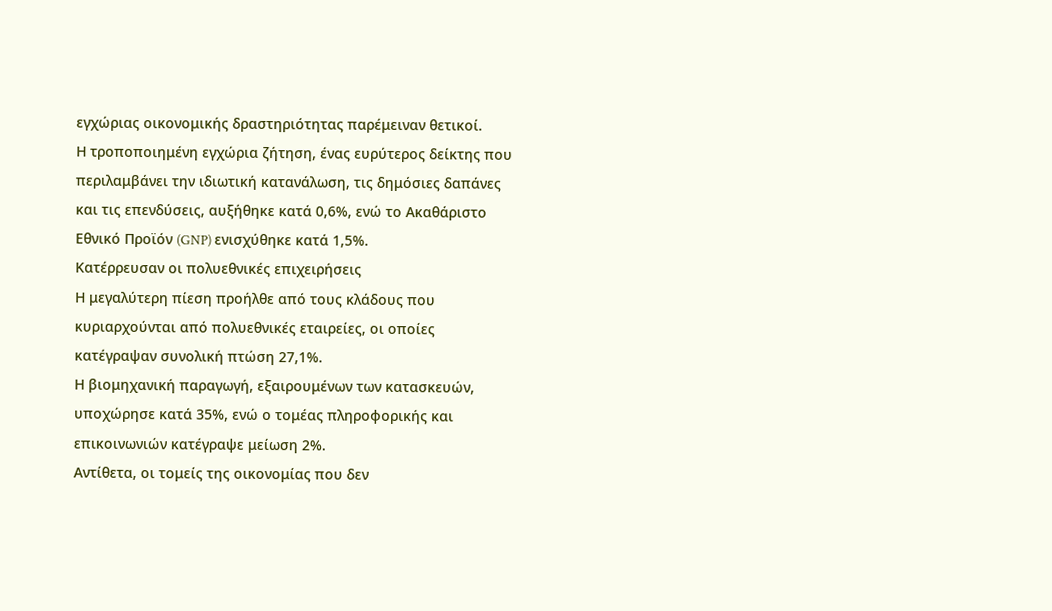εγχώριας οικονομικής δραστηριότητας παρέμειναν θετικοί.
Η τροποποιημένη εγχώρια ζήτηση, ένας ευρύτερος δείκτης που περιλαμβάνει την ιδιωτική κατανάλωση, τις δημόσιες δαπάνες και τις επενδύσεις, αυξήθηκε κατά 0,6%, ενώ το Ακαθάριστο Εθνικό Προϊόν (GNP) ενισχύθηκε κατά 1,5%.
Κατέρρευσαν οι πολυεθνικές επιχειρήσεις
Η μεγαλύτερη πίεση προήλθε από τους κλάδους που κυριαρχούνται από πολυεθνικές εταιρείες, οι οποίες κατέγραψαν συνολική πτώση 27,1%.
Η βιομηχανική παραγωγή, εξαιρουμένων των κατασκευών, υποχώρησε κατά 35%, ενώ ο τομέας πληροφορικής και επικοινωνιών κατέγραψε μείωση 2%.
Αντίθετα, οι τομείς της οικονομίας που δεν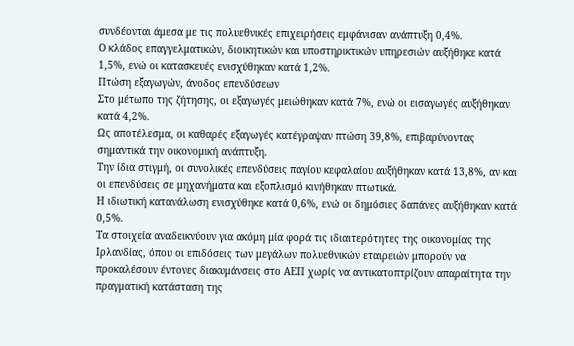συνδέονται άμεσα με τις πολυεθνικές επιχειρήσεις εμφάνισαν ανάπτυξη 0,4%.
Ο κλάδος επαγγελματικών, διοικητικών και υποστηρικτικών υπηρεσιών αυξήθηκε κατά 1,5%, ενώ οι κατασκευές ενισχύθηκαν κατά 1,2%.
Πτώση εξαγωγών, άνοδος επενδύσεων
Στο μέτωπο της ζήτησης, οι εξαγωγές μειώθηκαν κατά 7%, ενώ οι εισαγωγές αυξήθηκαν κατά 4,2%.
Ως αποτέλεσμα, οι καθαρές εξαγωγές κατέγραψαν πτώση 39,8%, επιβαρύνοντας σημαντικά την οικονομική ανάπτυξη.
Την ίδια στιγμή, οι συνολικές επενδύσεις παγίου κεφαλαίου αυξήθηκαν κατά 13,8%, αν και οι επενδύσεις σε μηχανήματα και εξοπλισμό κινήθηκαν πτωτικά.
Η ιδιωτική κατανάλωση ενισχύθηκε κατά 0,6%, ενώ οι δημόσιες δαπάνες αυξήθηκαν κατά 0,5%.
Τα στοιχεία αναδεικνύουν για ακόμη μία φορά τις ιδιαιτερότητες της οικονομίας της Ιρλανδίας, όπου οι επιδόσεις των μεγάλων πολυεθνικών εταιρειών μπορούν να προκαλέσουν έντονες διακυμάνσεις στο ΑΕΠ χωρίς να αντικατοπτρίζουν απαραίτητα την πραγματική κατάσταση της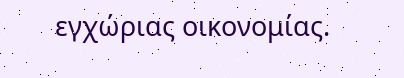εγχώριας οικονομίας.